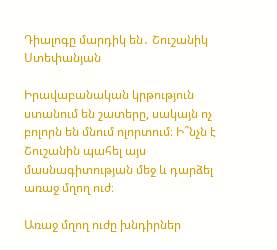Դիալոգը մարդիկ են․ Շուշանիկ Ստեփանյան

Իրավաբանական կրթություն ստանում են շատերը, սակայն ոչ բոլորն են մնում ոլորտում։ Ի՞նչն է Շուշանին պահել այս մասնագիտության մեջ և դարձել առաջ մղող ուժ։

Առաջ մղող ուժը խնդիրներ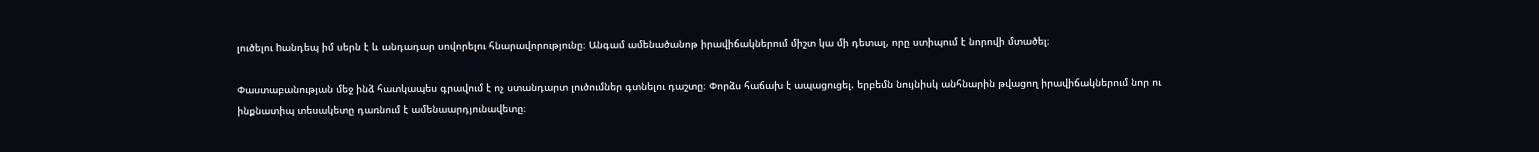լուծելու hանդեպ իմ սերն է և անդադար սովորելու հնարավորությունը։ Անգամ ամենածանոթ իրավիճակներում միշտ կա մի դետալ, որը ստիպում է նորովի մտածել։

Փաստաբանության մեջ ինձ հատկապես գրավում է ոչ ստանդարտ լուծումներ գտնելու դաշտը։ Փորձս հաճախ է ապացուցել. երբեմն նույնիսկ անհնարին թվացող իրավիճակներում նոր ու ինքնատիպ տեսակետը դառնում է ամենաարդյունավետը։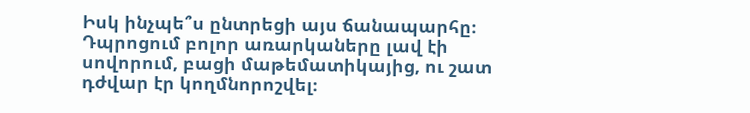Իսկ ինչպե՞ս ընտրեցի այս ճանապարհը։ Դպրոցում բոլոր առարկաները լավ էի սովորում, բացի մաթեմատիկայից, ու շատ դժվար էր կողմնորոշվել։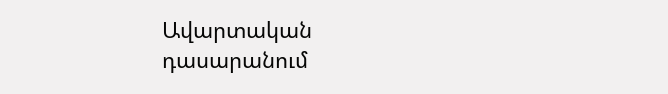Ավարտական դասարանում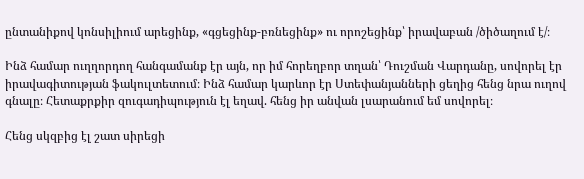ընտանիքով կոնսիլիում արեցինք, «գցեցինք-բռնեցինք» ու որոշեցինք՝ իրավաբան /ծիծաղում է/։

Ինձ համար ուղղորդող հանգամանք էր այն, որ իմ հորեղբոր տղան՝ Դուշման Վարդանը, սովորել էր իրավագիտության ֆակուլտետում։ Ինձ համար կարևոր էր Ստեփանյանների ցեղից հենց նրա ուղով գնալը։ Հետաքրքիր զուգադիպություն էլ եղավ. հենց իր անվան լսարանում եմ սովորել։

Հենց սկզբից էլ շատ սիրեցի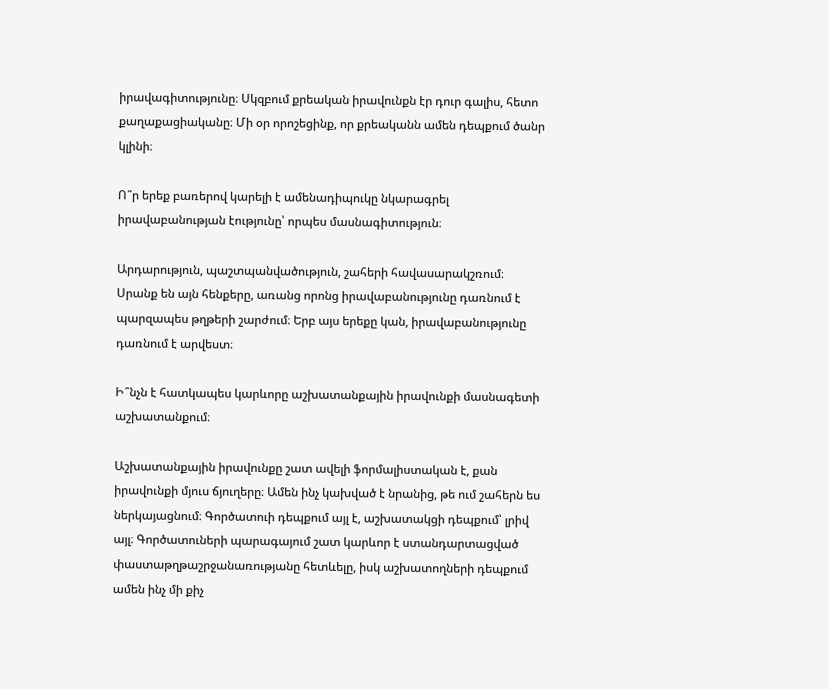իրավագիտությունը։ Սկզբում քրեական իրավունքն էր դուր գալիս, հետո քաղաքացիականը։ Մի օր որոշեցինք, որ քրեականն ամեն դեպքում ծանր կլինի։

Ո՞ր երեք բառերով կարելի է ամենադիպուկը նկարագրել իրավաբանության էությունը՝ որպես մասնագիտություն։

Արդարություն, պաշտպանվածություն, շահերի հավասարակշռում։ Սրանք են այն հենքերը, առանց որոնց իրավաբանությունը դառնում է պարզապես թղթերի շարժում։ Երբ այս երեքը կան, իրավաբանությունը դառնում է արվեստ։

Ի՞նչն է հատկապես կարևորը աշխատանքային իրավունքի մասնագետի աշխատանքում։

Աշխատանքային իրավունքը շատ ավելի ֆորմալիստական է, քան իրավունքի մյուս ճյուղերը։ Ամեն ինչ կախված է նրանից, թե ում շահերն ես ներկայացնում։ Գործատուի դեպքում այլ է, աշխատակցի դեպքում՝ լրիվ այլ։ Գործատուների պարագայում շատ կարևոր է ստանդարտացված փաստաթղթաշրջանառությանը հետևելը, իսկ աշխատողների դեպքում ամեն ինչ մի քիչ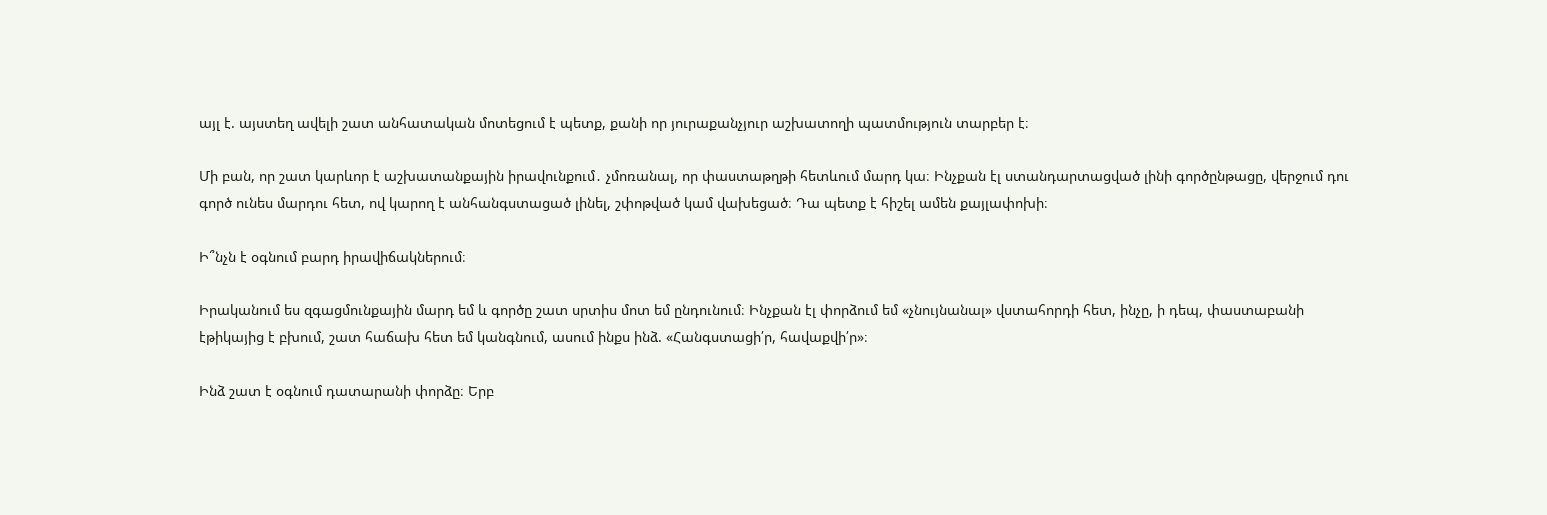այլ է. այստեղ ավելի շատ անհատական մոտեցում է պետք, քանի որ յուրաքանչյուր աշխատողի պատմություն տարբեր է։

Մի բան, որ շատ կարևոր է աշխատանքային իրավունքում․ չմոռանալ, որ փաստաթղթի հետևում մարդ կա։ Ինչքան էլ ստանդարտացված լինի գործընթացը, վերջում դու գործ ունես մարդու հետ, ով կարող է անհանգստացած լինել, շփոթված կամ վախեցած։ Դա պետք է հիշել ամեն քայլափոխի։

Ի՞նչն է օգնում բարդ իրավիճակներում։

Իրականում ես զգացմունքային մարդ եմ և գործը շատ սրտիս մոտ եմ ընդունում։ Ինչքան էլ փորձում եմ «չնույնանալ» վստահորդի հետ, ինչը, ի դեպ, փաստաբանի էթիկայից է բխում, շատ հաճախ հետ եմ կանգնում, ասում ինքս ինձ. «Հանգստացի՛ր, հավաքվի՛ր»։

Ինձ շատ է օգնում դատարանի փորձը։ Երբ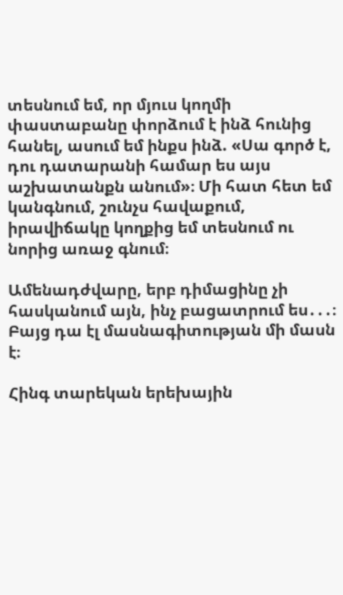տեսնում եմ, որ մյուս կողմի փաստաբանը փորձում է ինձ հունից հանել, ասում եմ ինքս ինձ. «Սա գործ է, դու դատարանի համար ես այս աշխատանքն անում»։ Մի հատ հետ եմ կանգնում, շունչս հավաքում, իրավիճակը կողքից եմ տեսնում ու նորից առաջ գնում։

Ամենադժվարը, երբ դիմացինը չի հասկանում այն, ինչ բացատրում ես․․․։ Բայց դա էլ մասնագիտության մի մասն է։

Հինգ տարեկան երեխային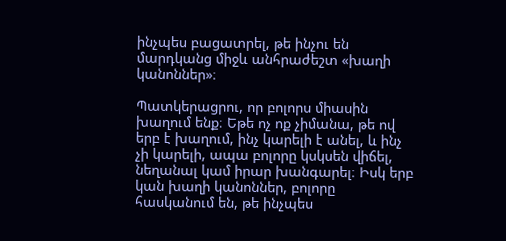ինչպես բացատրել, թե ինչու են մարդկանց միջև անհրաժեշտ «խաղի կանոններ»։

Պատկերացրու, որ բոլորս միասին խաղում ենք։ Եթե ոչ ոք չիմանա, թե ով երբ է խաղում, ինչ կարելի է անել, և ինչ չի կարելի, ապա բոլորը կսկսեն վիճել, նեղանալ կամ իրար խանգարել։ Իսկ երբ կան խաղի կանոններ, բոլորը հասկանում են, թե ինչպես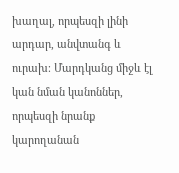խաղալ, որպեսզի լինի արդար, անվտանգ և ուրախ։ Մարդկանց միջև էլ կան նման կանոններ, որպեսզի նրանք կարողանան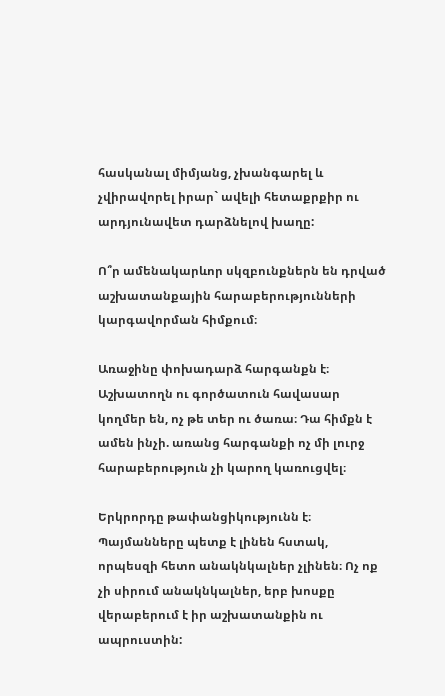հասկանալ միմյանց, չխանգարել և չվիրավորել իրար` ավելի հետաքրքիր ու արդյունավետ դարձնելով խաղը:

Ո՞ր ամենակարևոր սկզբունքներն են դրված աշխատանքային հարաբերությունների կարգավորման հիմքում։

Առաջինը փոխադարձ հարգանքն է։ Աշխատողն ու գործատուն հավասար կողմեր են, ոչ թե տեր ու ծառա։ Դա հիմքն է ամեն ինչի. առանց հարգանքի ոչ մի լուրջ հարաբերություն չի կարող կառուցվել։

Երկրորդը թափանցիկությունն է։ Պայմանները պետք է լինեն հստակ, որպեսզի հետո անակնկալներ չլինեն։ Ոչ ոք չի սիրում անակնկալներ, երբ խոսքը վերաբերում է իր աշխատանքին ու ապրուստին: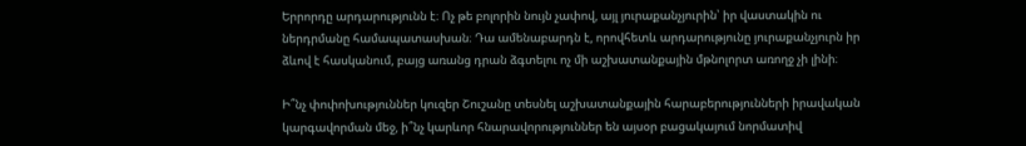Երրորդը արդարությունն է։ Ոչ թե բոլորին նույն չափով, այլ յուրաքանչյուրին՝ իր վաստակին ու ներդրմանը համապատասխան։ Դա ամենաբարդն է, որովհետև արդարությունը յուրաքանչյուրն իր ձևով է հասկանում, բայց առանց դրան ձգտելու ոչ մի աշխատանքային մթնոլորտ առողջ չի լինի։

Ի՞նչ փոփոխություններ կուզեր Շուշանը տեսնել աշխատանքային հարաբերությունների իրավական կարգավորման մեջ, ի՞նչ կարևոր հնարավորություններ են այսօր բացակայում նորմատիվ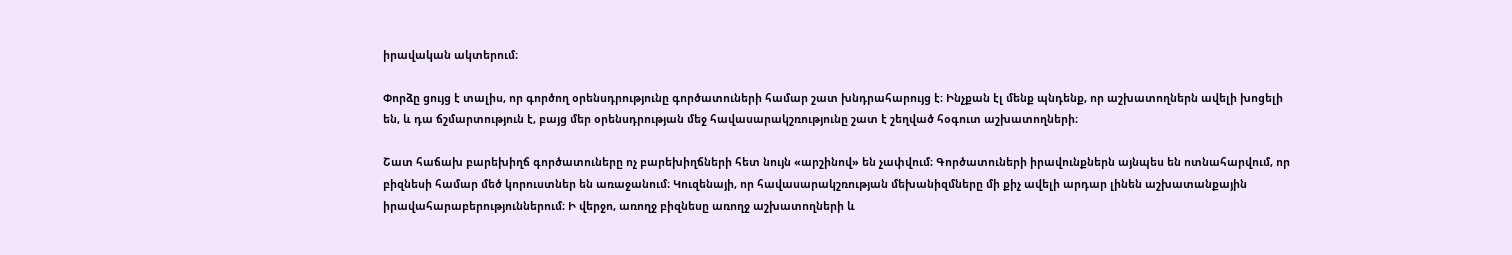իրավական ակտերում։

Փորձը ցույց է տալիս, որ գործող օրենսդրությունը գործատուների համար շատ խնդրահարույց է։ Ինչքան էլ մենք պնդենք, որ աշխատողներն ավելի խոցելի են, և դա ճշմարտություն է, բայց մեր օրենսդրության մեջ հավասարակշռությունը շատ է շեղված հօգուտ աշխատողների։

Շատ հաճախ բարեխիղճ գործատուները ոչ բարեխիղճների հետ նույն «արշինով» են չափվում։ Գործատուների իրավունքներն այնպես են ոտնահարվում, որ բիզնեսի համար մեծ կորուստներ են առաջանում։ Կուզենայի, որ հավասարակշռության մեխանիզմները մի քիչ ավելի արդար լինեն աշխատանքային իրավահարաբերություններում։ Ի վերջո, առողջ բիզնեսը առողջ աշխատողների և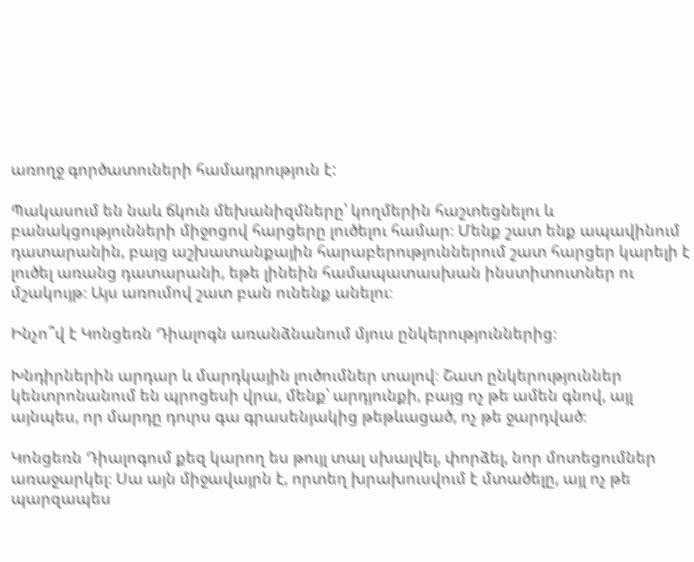առողջ գործատուների համադրություն է:

Պակասում են նաև ճկուն մեխանիզմները՝ կողմերին հաշտեցնելու և բանակցությունների միջոցով հարցերը լուծելու համար։ Մենք շատ ենք ապավինում դատարանին, բայց աշխատանքային հարաբերություններում շատ հարցեր կարելի է լուծել առանց դատարանի, եթե լինեին համապատասխան ինստիտուտներ ու մշակույթ։ Այս առումով շատ բան ունենք անելու։

Ինչո՞վ է Կոնցեռն Դիալոգն առանձնանում մյուս ընկերություններից։

Խնդիրներին արդար և մարդկային լուծումներ տալով։ Շատ ընկերություններ կենտրոնանում են պրոցեսի վրա, մենք՝ արդյունքի, բայց ոչ թե ամեն գնով, այլ այնպես, որ մարդը դուրս գա գրասենյակից թեթևացած, ոչ թե ջարդված։

Կոնցեռն Դիալոգում քեզ կարող ես թույլ տալ սխալվել, փորձել, նոր մոտեցումներ առաջարկել։ Սա այն միջավայրն է, որտեղ խրախուսվում է մտածելը, այլ ոչ թե պարզապես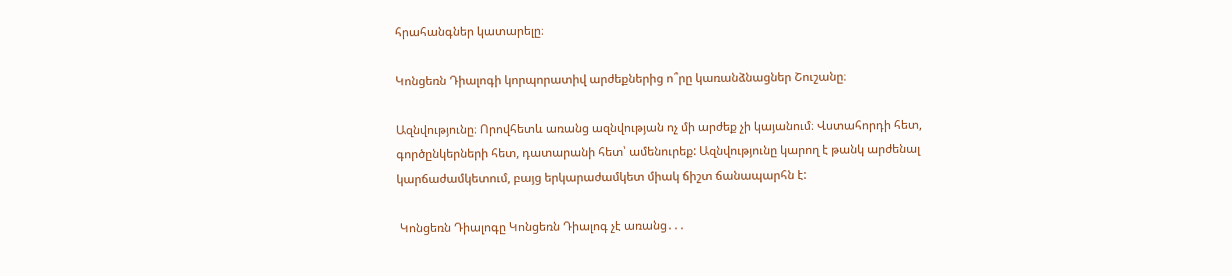հրահանգներ կատարելը։

Կոնցեռն Դիալոգի կորպորատիվ արժեքներից ո՞րը կառանձնացներ Շուշանը։

Ազնվությունը։ Որովհետև առանց ազնվության ոչ մի արժեք չի կայանում։ Վստահորդի հետ, գործընկերների հետ, դատարանի հետ՝ ամենուրեք: Ազնվությունը կարող է թանկ արժենալ կարճաժամկետում, բայց երկարաժամկետ միակ ճիշտ ճանապարհն է:

 Կոնցեռն Դիալոգը Կոնցեռն Դիալոգ չէ առանց․․․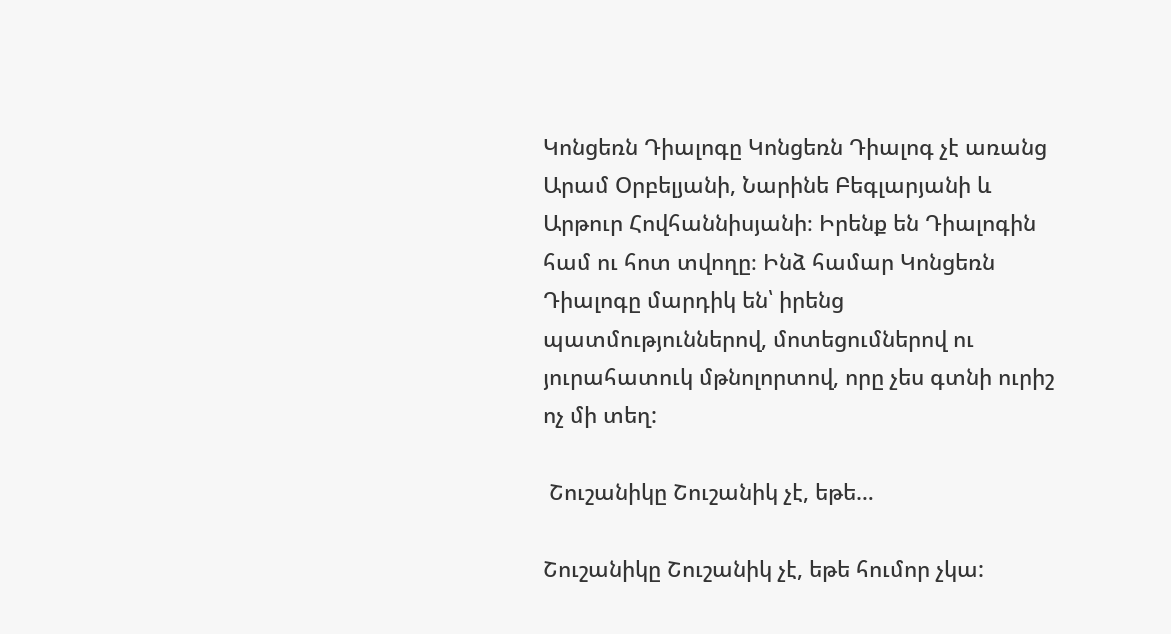Կոնցեռն Դիալոգը Կոնցեռն Դիալոգ չէ առանց Արամ Օրբելյանի, Նարինե Բեգլարյանի և Արթուր Հովհաննիսյանի։ Իրենք են Դիալոգին համ ու հոտ տվողը։ Ինձ համար Կոնցեռն Դիալոգը մարդիկ են՝ իրենց պատմություններով, մոտեցումներով ու յուրահատուկ մթնոլորտով, որը չես գտնի ուրիշ ոչ մի տեղ:

 Շուշանիկը Շուշանիկ չէ, եթե…

Շուշանիկը Շուշանիկ չէ, եթե հումոր չկա: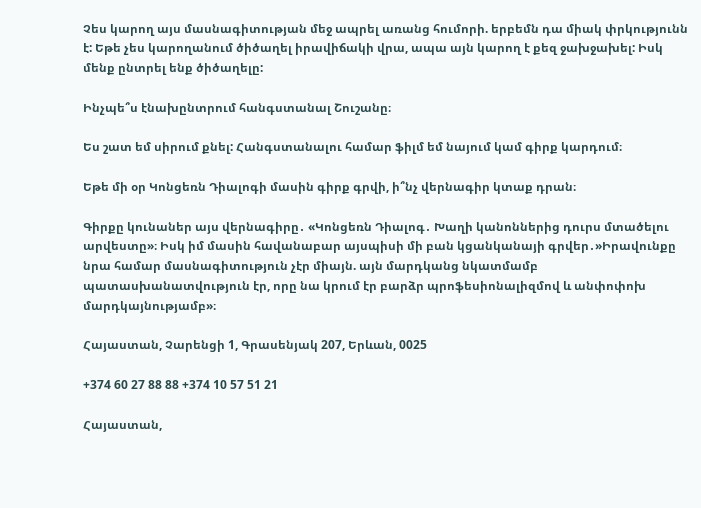Չես կարող այս մասնագիտության մեջ ապրել առանց հումորի. երբեմն դա միակ փրկությունն է: Եթե չես կարողանում ծիծաղել իրավիճակի վրա, ապա այն կարող է քեզ ջախջախել: Իսկ մենք ընտրել ենք ծիծաղելը:

Ինչպե՞ս էնախընտրում հանգստանալ Շուշանը։

Ես շատ եմ սիրում քնել: Հանգստանալու համար ֆիլմ եմ նայում կամ գիրք կարդում։

Եթե մի օր Կոնցեռն Դիալոգի մասին գիրք գրվի, ի՞նչ վերնագիր կտաք դրան։

Գիրքը կունաներ այս վերնագիրը․ «Կոնցեռն Դիալոգ․ Խաղի կանոններից դուրս մտածելու արվեստը»։ Իսկ իմ մասին հավանաբար այսպիսի մի բան կցանկանայի գրվեր․»Իրավունքը նրա համար մասնագիտություն չէր միայն. այն մարդկանց նկատմամբ պատասխանատվություն էր, որը նա կրում էր բարձր պրոֆեսիոնալիզմով և անփոփոխ մարդկայնությամբ»։

Հայաստան, Չարենցի 1, Գրասենյակ 207, Երևան, 0025

+374 60 27 88 88 +374 10 57 51 21

Հայաստան,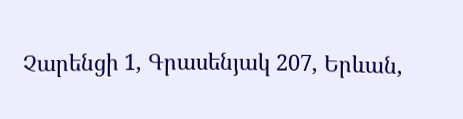Չարենցի 1, Գրասենյակ 207, Երևան,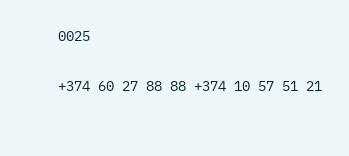0025

+374 60 27 88 88 +374 10 57 51 21